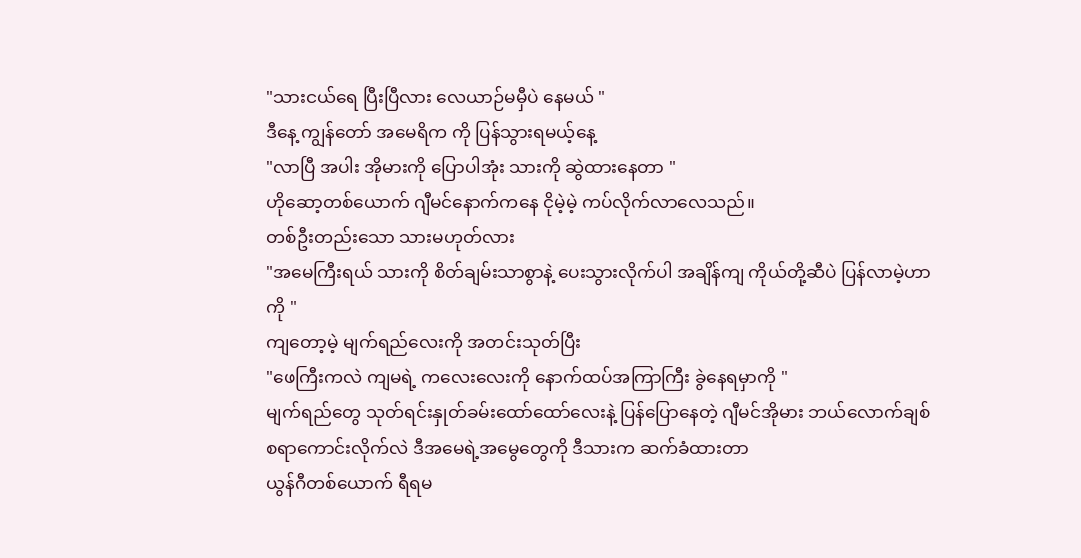"သားငယ်ရေ ပြီးပြီလား လေယာဉ်မမှီပဲ နေမယ် "
ဒီနေ့ ကျွန်တော် အမေရိက ကို ပြန်သွားရမယ့်နေ့
"လာပြီ အပါး အိုမားကို ပြောပါအုံး သားကို ဆွဲထားနေတာ "
ဟိုဆော့တစ်ယောက် ဂျီမင်နောက်ကနေ ငိုမဲ့မဲ့ ကပ်လိုက်လာလေသည်။
တစ်ဦးတည်းသော သားမဟုတ်လား
"အမေကြီးရယ် သားကို စိတ်ချမ်းသာစွာနဲ့ ပေးသွားလိုက်ပါ အချိန်ကျ ကိုယ်တို့ဆီပဲ ပြန်လာမဲ့ဟာကို "
ကျတော့မဲ့ မျက်ရည်လေးကို အတင်းသုတ်ပြီး
"ဖေကြီးကလဲ ကျမရဲ့ ကလေးလေးကို နောက်ထပ်အကြာကြီး ခွဲနေရမှာကို "
မျက်ရည်တွေ သုတ်ရင်းနှုတ်ခမ်းထော်ထော်လေးနဲ့ ပြန်ပြောနေတဲ့ ဂျီမင်အိုမား ဘယ်လောက်ချစ်စရာကောင်းလိုက်လဲ ဒီအမေရဲ့အမွေတွေကို ဒီသားက ဆက်ခံထားတာ
ယွန်ဂီတစ်ယောက် ရီရမ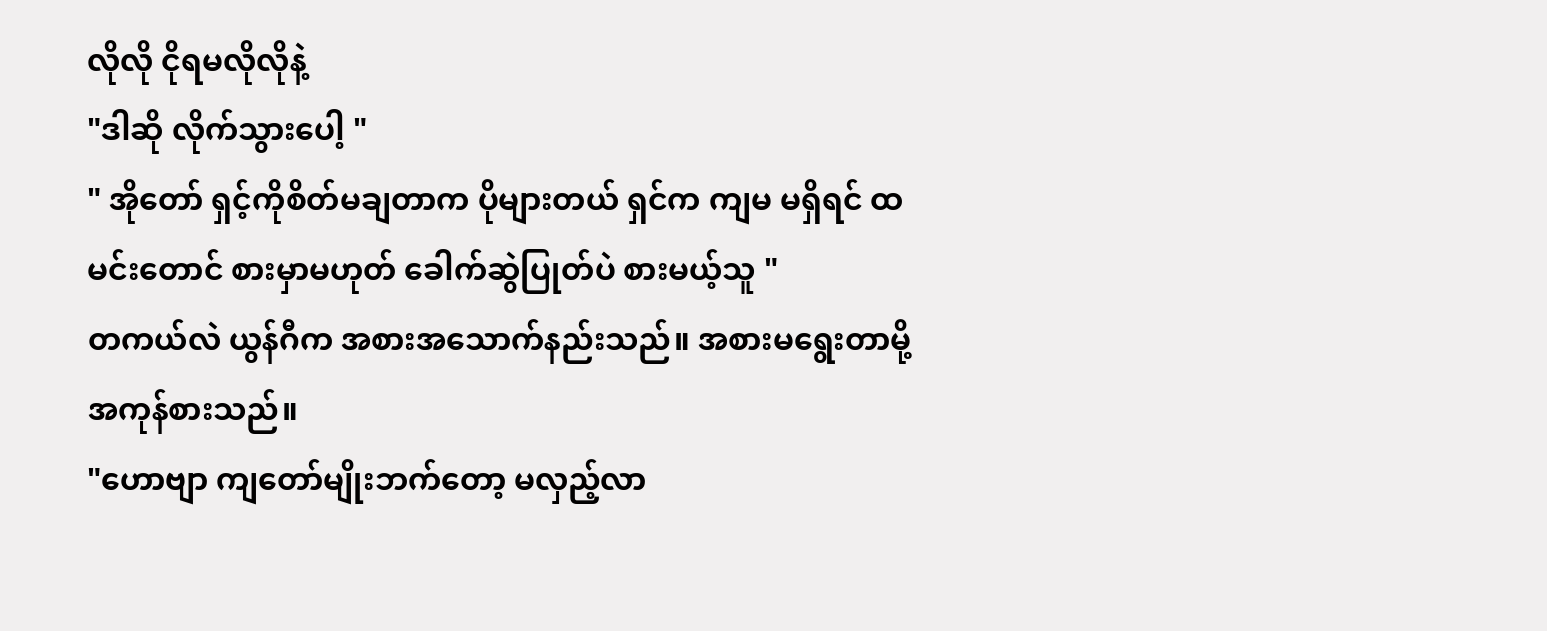လိုလို ငိုရမလိုလိုနဲ့
"ဒါဆို လိုက်သွားပေါ့ "
" အိုတော် ရှင့်ကိုစိတ်မချတာက ပိုများတယ် ရှင်က ကျမ မရှိရင် ထမင်းတောင် စားမှာမဟုတ် ခေါက်ဆွဲပြုတ်ပဲ စားမယ့်သူ "
တကယ်လဲ ယွန်ဂီက အစားအသောက်နည်းသည်။ အစားမရွေးတာမို့ အကုန်စားသည်။
"ဟောဗျာ ကျတော်မျိုးဘက်တော့ မလှည့်လာ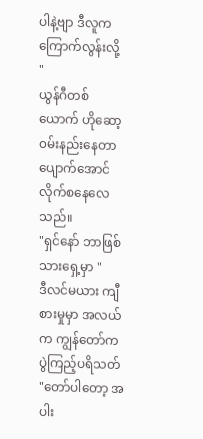ပါနဲ့ဗျာ ဒီလူက ကြောက်လွန်းလို့ "
ယွန်ဂီတစ်ယောက် ဟိုဆော့ ၀မ်းနည်းနေတာ ပျောက်အောင် လိုက်စနေလေသည်။
"ရှင်နော် ဘာဖြစ် သားရှေ့မှာ "
ဒီလင်မယား ကျီစားမှုမှာ အလယ်က ကျွန်တော်က ပွဲကြည့်ပရိသတ်
"တော်ပါတော့ အပါး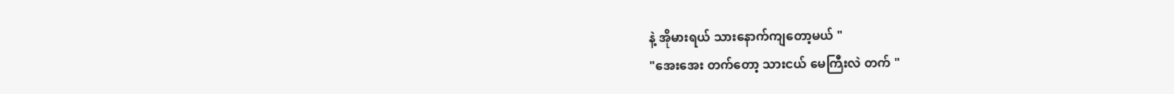နဲ့ အိုမားရယ် သားနောက်ကျတော့မယ် "
"အေးအေး တက်တော့ သားငယ် မေကြီးလဲ တက် "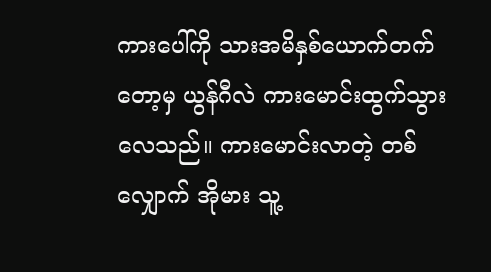ကားပေါ်ကို သားအမိနှစ်ယောက်တက်တော့မှ ယွန်ဂီလဲ ကားမောင်းထွက်သွားလေသည်။ ကားမောင်းလာတဲ့ တစ်လျှောက် အိုမား သူ့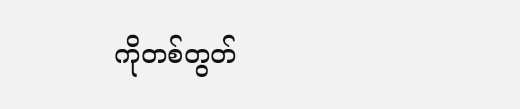ကိုတစ်တွတ်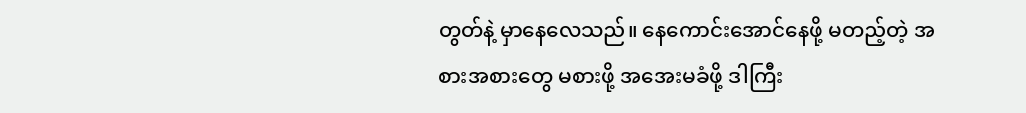တွတ်နဲ့ မှာနေလေသည်။ နေကောင်းအောင်နေဖို့ မတည့်တဲ့ အစားအစားတွေ မစားဖို့ အအေးမခံဖို့ ဒါကြီး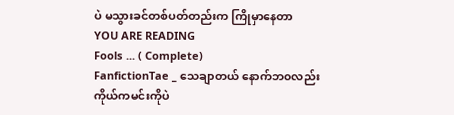ပဲ မသွားခင်တစ်ပတ်တည်းက ကြိုမှာနေတာ
YOU ARE READING
Fools ... ( Complete)
FanfictionTae _ သေချာတယ် နောက်ဘ၀လည်း ကိုယ်ကမင်းကိုပဲ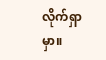လိုက်ရှာမှာ။